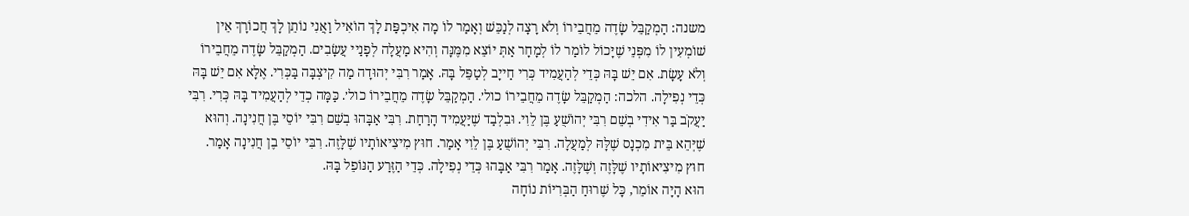משנה: הַמְקַבֵּל שָׂדֶה מֵחֲבֵירוֹ וְלֹא רָצָה לְנַכֵּשׁ וְאָמַר לוֹ מָה אִיכְפַּת לָךְ הוֹאִיל וַאֲנִי נוֹתֵן לָךְ חֲכוֹרָךְ אֵין שׁוֹמְעִין לוֹ מִפְּנֵי שֶׁיָּכוֹל לוֹמַר לוֹ לְמָחָר אַתְּ יוֹצֵא מִמֶּנָּה וְהִיא מַעֲלָה לְפָנַיי עֲשָׂבִים. הַמְקַבֵּל שָׂדֶה מֵחֲבֵירוֹ וְלֹא עָשָׂת. אִם יֵשׁ בָּהּ כְּדֵי לְהַעֲמִיד כְּרִי חַייָב לְטַפֵּל בָּהּ. אָמַר רִבִּי יְהוּדָה מַה קִיצְבָּה בַּכְּרִי. אֶלָּא אִם יֵשׁ בָּהּ כְּדֵי נְפִילָה. הלכה: הַמְקַבֵּל שָׂדֶה מֵחֲבֵירוֹ כול׳. הַמְקַבֵּל שָׂדֶה מֵחֲבֵירוֹ כול׳. כַּמָּה כְדֵי לְהַעֲמִיד בָּהּ כְּרִי. רִבִּי יַעֲקֹב בַּר אִידִי בְשֵׁם רִבִּי יְהוֹשֻׁעַ בֶּן לֵוִי. וּבִלְבַד שֶׁיַּעֲמִיד הָרַחַת. רִבִּי אַבָּהוּ בְשֵׁם רִבִּי יוֹסֵי בֶּן חֲנִינָה. וְהוּא שֶׁיְּהֵא בֵּית מִכְנָס שֶׁלָּהּ לְמַעֲלָה. רִבִּי יְהוֹשֻׁעַ בֶּן לֵוִי אָמַר. חוּץ מִיצִיאוֹתָיו שֶׁלָּזֶה. רִבִּי יוֹסֵי בֶן חֲנִינָה אָמַר. חוּץ מִיצִיאוֹתָיו שֶׁלָּזֶה וְשֶׁלָּזֶה. אָמַר רִבִּי אַבָּהוּ כְּדֵי נְפִילָה. כְּדֵי הַזֶּרַע הַנּוֹפֵל בָּהּ.
הוּא הָיָה אוֹמֵר, כָּל שֶׁרוּחַ הַבְּרִיּוֹת נוֹחָה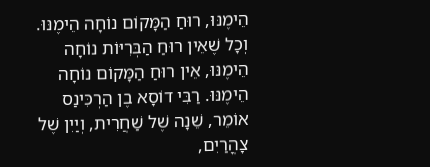הֵימֶנּוּ, רוּחַ הַמָּקוֹם נוֹחָה הֵימֶנּוּ. וְכָל שֶׁאֵין רוּחַ הַבְּרִיּוֹת נוֹחָה הֵימֶנּוּ, אֵין רוּחַ הַמָּקוֹם נוֹחָה הֵימֶנּוּ. רַבִּי דוֹסָא בֶן הַרְכִּינַס אוֹמֵר, שֵׁנָה שֶׁל שַׁחֲרִית, וְיַיִן שֶׁל צָהֳרַיִם,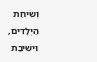וְשִׂיחַת הַיְלָדִים, וִישִׁיבַת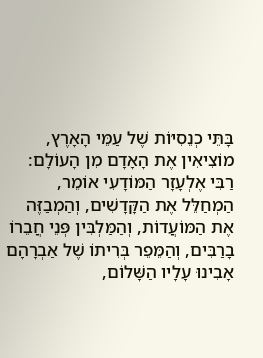בָּתֵּי כְנֵסִיּוֹת שֶׁל עַמֵּי הָאָרֶץ, מוֹצִיאִין אֶת הָאָדָם מִן הָעוֹלָם: רַבִּי אֶלְעָזָר הַמּוֹדָעִי אוֹמֵר, הַמְחַלֵּל אֶת הַקָּדָשִׁים, וְהַמְבַזֶּה אֶת הַמּוֹעֲדוֹת, וְהַמַּלְבִּין פְּנֵי חֲבֵרוֹ בָרַבִּים, וְהַמֵּפֵר בְּרִיתוֹ שֶׁל אַבְרָהָם אָבִינוּ עָלָיו הַשָּׁלוֹם,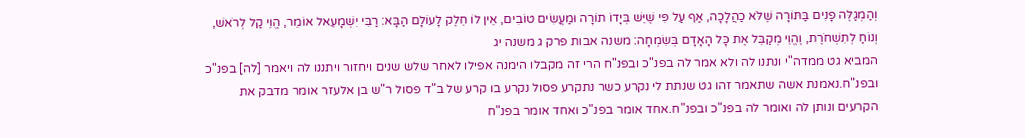וְהַמְגַלֶּה פָנִים בַּתּוֹרָה שֶׁלֹּא כַהֲלָכָה, אַף עַל פִּי שֶׁיֵּשׁ בְּיָדוֹ תוֹרָה וּמַעֲשִׂים טוֹבִים, אֵין לוֹ חֵלֶק לָעוֹלָם הַבָּא: רַבִּי יִשְׁמָעֵאל אוֹמֵר, הֱוֵי קַל לְרֹאשׁ, וְנוֹחַ לְתִשְׁחֹרֶת, וֶהֱוֵי מְקַבֵּל אֶת כָּל הָאָדָם בְּשִׂמְחָה: משנה אבות פרק ג משנה יג
המביא גט ממדה"י ונתנו לה ולא אמר לה בפנ"כ ובפנ"ח הרי זה מקבלו הימנה אפילו לאחר שלש שנים ויחזור ויתננו לה ויאמר [לה] בפנ"כ ובפנ"ח.נאמנת אשה שתאמר זהו גט שנתת לי נקרע כשר נתקרע פסול נקרע בו קרע של ב"ד פסול ר"ש בן אלעזר אומר מדבק את הקרעים ונותן לה ואומר לה בפנ"כ ובפנ"ח.אחד אומר בפנ"כ ואחד אומר בפנ"ח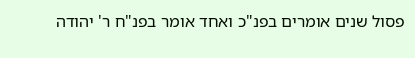פסול שנים אומרים בפנ"כ ואחד אומר בפנ"ח ר' יהודה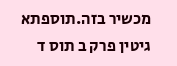מכשיר בזה.תוספתא גיטין פרק ב תוס ד